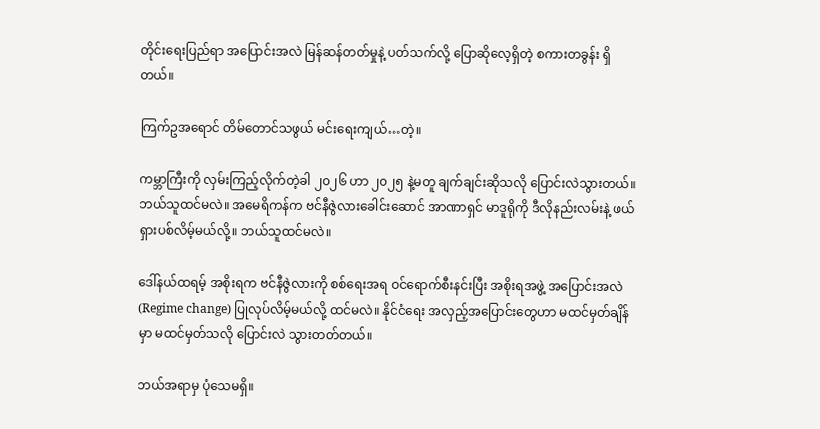တိုင်းရေးပြည်ရာ အပြောင်းအလဲ မြန်ဆန်တတ်မှုနဲ့ ပတ်သက်လို့ ပြောဆိုလေ့ရှိတဲ့ စကားတခွန်း ရှိတယ်။

ကြက်ဥအရောင် တိမ်တောင်သဖွယ် မင်းရေးကျယ်…တဲ့။

ကမ္ဘာကြီးကို လှမ်းကြည့်လိုက်တဲ့ခါ ၂၀၂၆ ဟာ ၂၀၂၅ နဲ့မတူ ချက်ချင်းဆိုသလို ပြောင်းလဲသွားတယ်။ ဘယ်သူထင်မလဲ။ အမေရိကန်က ဗင်နီဇွဲလားခေါင်းဆောင် အာဏာရှင် မာဒူရိုကို ဒီလိုနည်းလမ်းနဲ့ ဖယ်ရှားပစ်လိမ့်မယ်လို့။ ဘယ်သူထင်မလဲ။

ဒေါ်နယ်ထရမ့် အစိုးရက ဗင်နီဇွဲလားကို စစ်ရေးအရ ဝင်ရောက်စီးနင်းပြီး အစိုးရအဖွဲ့ အပြောင်းအလဲ (Regime change) ပြုလုပ်လိမ့်မယ်လို့ ထင်မလဲ။ နိုင်ငံရေး အလှည့်အပြောင်းတွေဟာ မထင်မှတ်ချိန်မှာ မထင်မှတ်သလို ပြောင်းလဲ သွားတတ်တယ်။

ဘယ်အရာမှ ပုံသေမရှိ။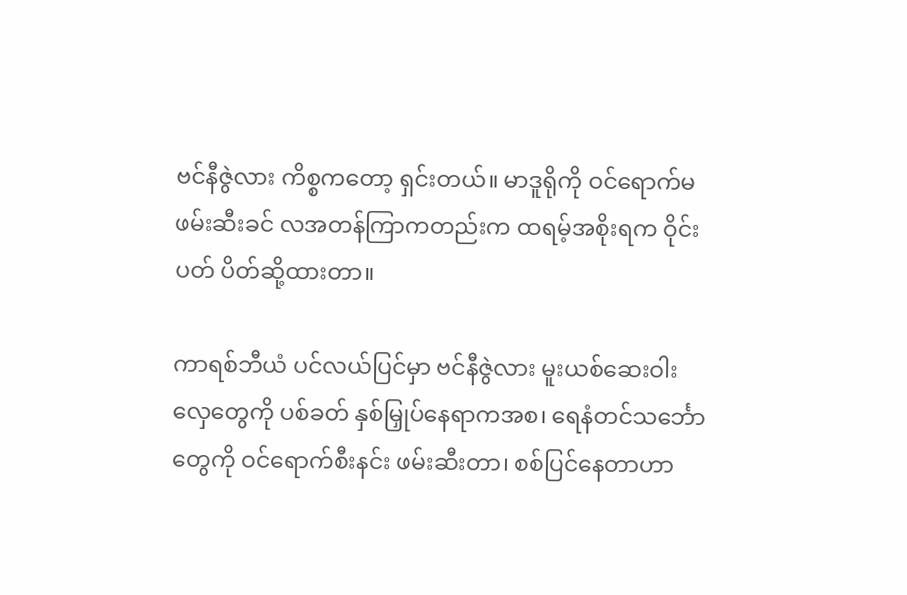ဗင်နီဇွဲလား ကိစ္စကတော့ ရှင်းတယ်။ မာဒူရိုကို ဝင်ရောက်မဖမ်းဆီးခင် လအတန်ကြာကတည်းက ထရမ့်အစိုးရက ဝိုင်းပတ် ပိတ်ဆို့ထားတာ။

ကာရစ်ဘီယံ ပင်လယ်ပြင်မှာ ဗင်နီဇွဲလား မူးယစ်ဆေးဝါး လှေတွေကို ပစ်ခတ် နှစ်မြှုပ်နေရာကအစ၊ ရေနံတင်သင်္ဘော တွေကို ဝင်ရောက်စီးနင်း ဖမ်းဆီးတာ၊ စစ်ပြင်နေတာဟာ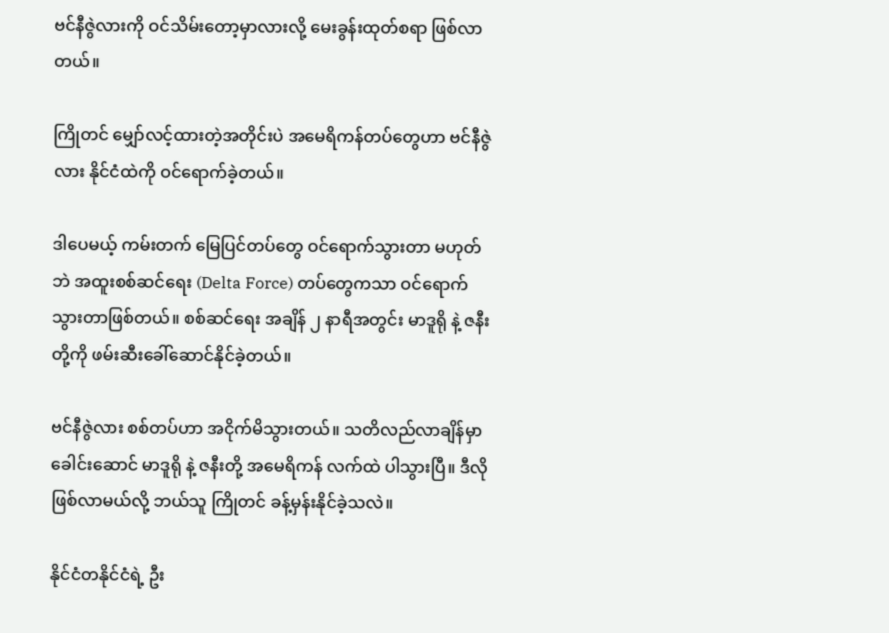ဗင်နီဇွဲလားကို ဝင်သိမ်းတော့မှာလားလို့ မေးခွန်းထုတ်စရာ ဖြစ်လာတယ်။

ကြိုတင် မျှော်လင့်ထားတဲ့အတိုင်းပဲ အမေရိကန်တပ်တွေဟာ ဗင်နီဇွဲလား နိုင်ငံထဲကို ဝင်ရောက်ခဲ့တယ်။

ဒါပေမယ့် ကမ်းတက် မြေပြင်တပ်တွေ ဝင်ရောက်သွားတာ မဟုတ်ဘဲ အထူးစစ်ဆင်ရေး (Delta Force) တပ်တွေကသာ ဝင်ရောက်သွားတာဖြစ်တယ်။ စစ်ဆင်ရေး အချိန် ၂ နာရီအတွင်း မာဒူရို နဲ့ ဇနီးတို့ကို ဖမ်းဆီးခေါ်ဆောင်နိုင်ခဲ့တယ်။

ဗင်နီဇွဲလား စစ်တပ်ဟာ အငိုက်မိသွားတယ်။ သတိလည်လာချိန်မှာ ခေါင်းဆောင် မာဒူရို နဲ့ ဇနီးတို့ အမေရိကန် လက်ထဲ ပါသွားပြီ။ ဒီလို ဖြစ်လာမယ်လို့ ဘယ်သူ ကြိုတင် ခန့်မှန်းနိုင်ခဲ့သလဲ။

နိုင်ငံတနိုင်ငံရဲ့ ဦး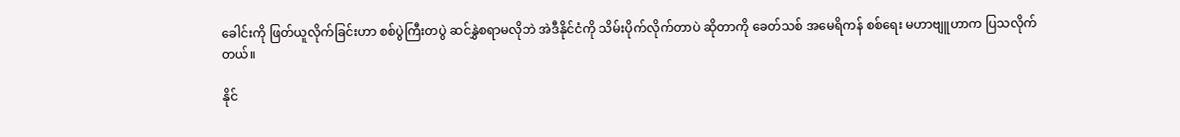ခေါင်းကို ဖြတ်ယူလိုက်ခြင်းဟာ စစ်ပွဲကြီးတပွဲ ဆင်နွှဲစရာမလိုဘဲ အဲဒီနိုင်ငံကို သိမ်းပိုက်လိုက်တာပဲ ဆိုတာကို ခေတ်သစ် အမေရိကန် စစ်ရေး မဟာဗျူဟာက ပြသလိုက်တယ်။

နိုင်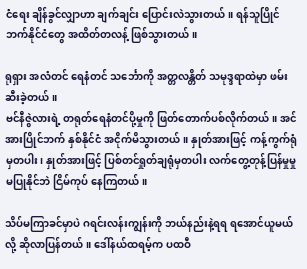ငံရေး ချိန်ခွင်လျှာဟာ ချက်ချင်း ပြောင်းလဲသွားတယ်။ ရန်သူပြိုင်ဘက်နိုင်ငံတွေ အထိတ်တလန့် ဖြစ်သွားတယ်။

ရုရှား အလံတင် ရေနံတင် သင်္ဘောကို အတ္တလန္တိတ် သမုဒ္ဒရာထဲမှာ ဖမ်းဆီးခဲ့တယ်။
ဗင်နီဇွဲလားရဲ့ တရုတ်ရေနံတင်ပို့မှုကို ဖြတ်တောက်ပစ်လိုက်တယ်။ အင်အားပြိုင်ဘက် နှစ်နိုင်ငံ အငိုက်မိသွားတယ်။ နှုတ်အားဖြင့် ကန့်ကွက်ရုံမှတပါး၊ နှုတ်အားဖြင့် ပြစ်တင်ရှုတ်ချရုံမှတပါး လက်တွေ့တုန့်ပြန်မှုမှု မပြုနိုင်ဘဲ ငြိမ်ကုပ် နေကြတယ်။

သိပ်မကြာခင်မှာပဲ ဂရင်းလန်းကျွန်းကို ဘယ်နည်းနဲ့ရရ ရအောင်ယူမယ်လို့ ဆိုလာပြန်တယ်။ ဒေါ်နယ်ထရမ့်က ပထဝီ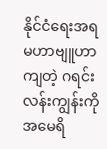နိုင်ငံရေးအရ မဟာဗျူဟာကျတဲ့ ဂရင်းလန်းကျွန်းကို အမေရိ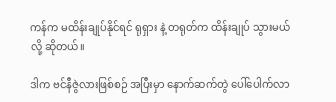ကန်က မထိန်းချုပ်နိုင်ရင် ရုရှား နဲ့ တရုတ်က ထိန်းချုပ် သွားမယ်လို့ ဆိုတယ်။

ဒါက ဗင်နီဇွဲလားဖြစ်စဉ် အပြီးမှာ နောက်ဆက်တွဲ ပေါ်ပေါက်လာ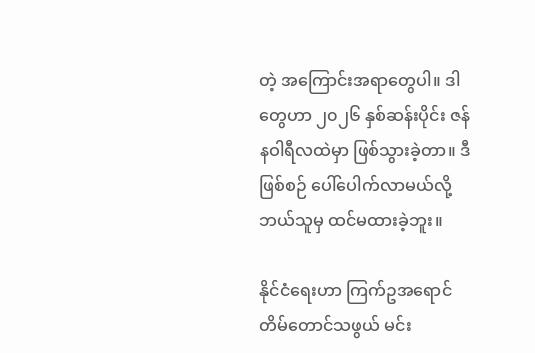တဲ့ အကြောင်းအရာတွေပါ။ ဒါတွေဟာ ၂၀၂၆ နှစ်ဆန်းပိုင်း ဇန်နဝါရီလထဲမှာ ဖြစ်သွားခဲ့တာ။ ဒီဖြစ်စဉ် ပေါ်ပေါက်လာမယ်လို့ ဘယ်သူမှ ထင်မထားခဲ့ဘူး။

နိုင်ငံရေးဟာ ကြက်ဥအရောင် တိမ်တောင်သဖွယ် မင်း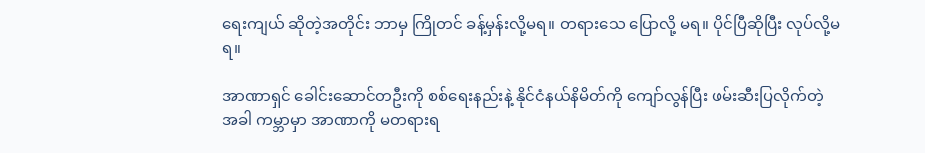ရေးကျယ် ဆိုတဲ့အတိုင်း ဘာမှ ကြိုတင် ခန့်မှန်းလို့မရ။ တရားသေ ပြောလို့ မရ။ ပိုင်ပြီဆိုပြီး လုပ်လို့မရ။

အာဏာရှင် ခေါင်းဆောင်တဦးကို စစ်ရေးနည်းနဲ့ နိုင်ငံနယ်နိမိတ်ကို ကျော်လွန်ပြီး ဖမ်းဆီးပြလိုက်တဲ့ အခါ ကမ္ဘာမှာ အာဏာကို မတရားရ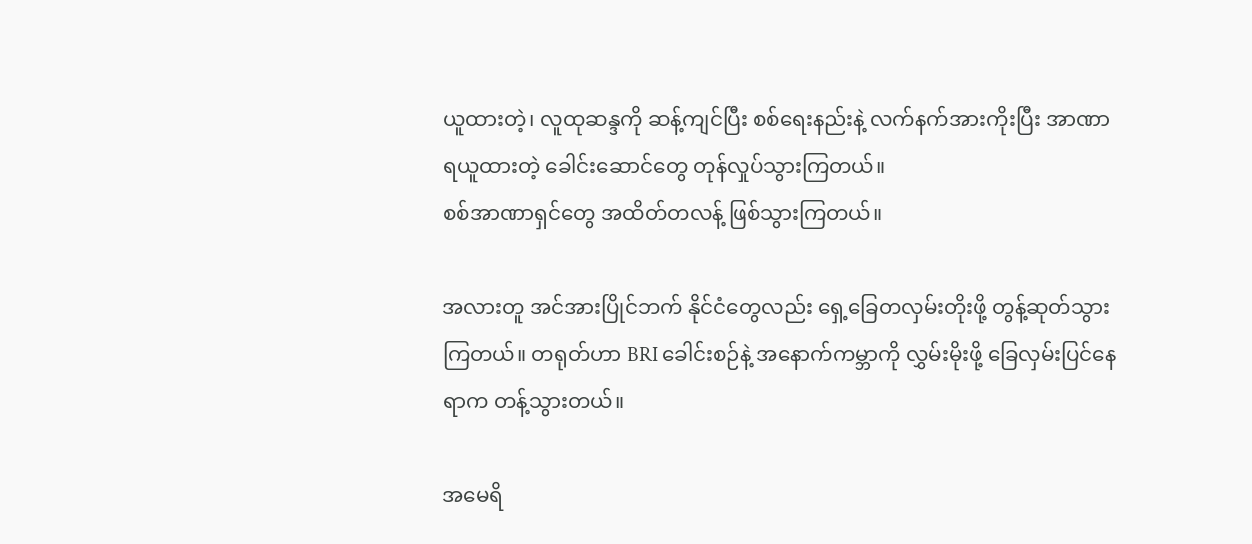ယူထားတဲ့၊ လူထုဆန္ဒကို ဆန့်ကျင်ပြီး စစ်ရေးနည်းနဲ့ လက်နက်အားကိုးပြီး အာဏာ ရယူထားတဲ့ ခေါင်းဆောင်တွေ တုန်လှုပ်သွားကြတယ်။
စစ်အာဏာရှင်တွေ အထိတ်တလန့် ဖြစ်သွားကြတယ်။

အလားတူ အင်အားပြိုင်ဘက် နိုင်ငံတွေလည်း ရှေ့ခြေတလှမ်းတိုးဖို့ တွန့်ဆုတ်သွားကြတယ်။ တရုတ်ဟာ BRI ခေါင်းစဉ်နဲ့ အနောက်ကမ္ဘာကို လွှမ်းမိုးဖို့ ခြေလှမ်းပြင်နေရာက တန့်သွားတယ်။

အမေရိ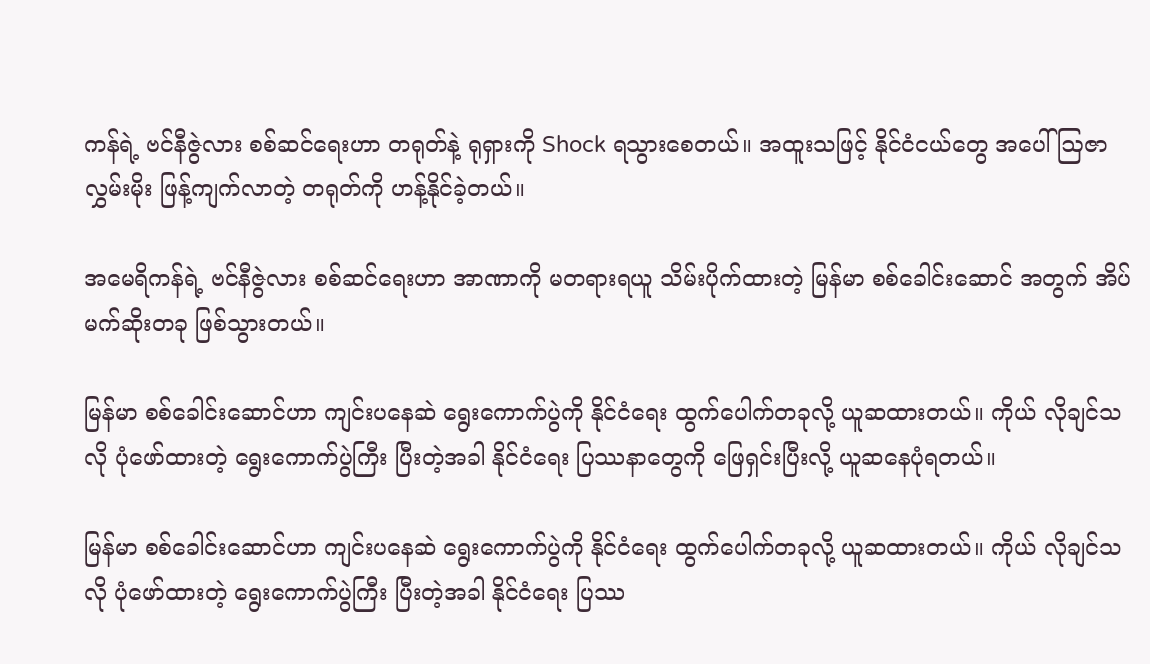ကန်ရဲ့ ဗင်နီဇွဲလား စစ်ဆင်ရေးဟာ တရုတ်နဲ့ ရုရှားကို Shock ရသွားစေတယ်။ အထူးသဖြင့် နိုင်ငံငယ်တွေ အပေါ် ဩဇာလွှမ်းမိုး ဖြန့်ကျက်လာတဲ့ တရုတ်ကို ဟန့်နိုင်ခဲ့တယ်။

အမေရိကန်ရဲ့ ဗင်နီဇွဲလား စစ်ဆင်ရေးဟာ အာဏာကို မတရားရယူ သိမ်းပိုက်ထားတဲ့ မြန်မာ စစ်ခေါင်းဆောင် အတွက် အိပ်မက်ဆိုးတခု ဖြစ်သွားတယ်။

မြန်မာ စစ်ခေါင်းဆောင်ဟာ ကျင်းပနေဆဲ ရွေးကောက်ပွဲကို နိုင်ငံရေး ထွက်ပေါက်တခုလို့ ယူဆထားတယ်။ ကိုယ် လိုချင်သလို ပုံဖော်ထားတဲ့ ရွေးကောက်ပွဲကြီး ပြီးတဲ့အခါ နိုင်ငံရေး ပြဿနာတွေကို ဖြေရှင်းပြီးလို့ ယူဆနေပုံရတယ်။

မြန်မာ စစ်ခေါင်းဆောင်ဟာ ကျင်းပနေဆဲ ရွေးကောက်ပွဲကို နိုင်ငံရေး ထွက်ပေါက်တခုလို့ ယူဆထားတယ်။ ကိုယ် လိုချင်သလို ပုံဖော်ထားတဲ့ ရွေးကောက်ပွဲကြီး ပြီးတဲ့အခါ နိုင်ငံရေး ပြဿ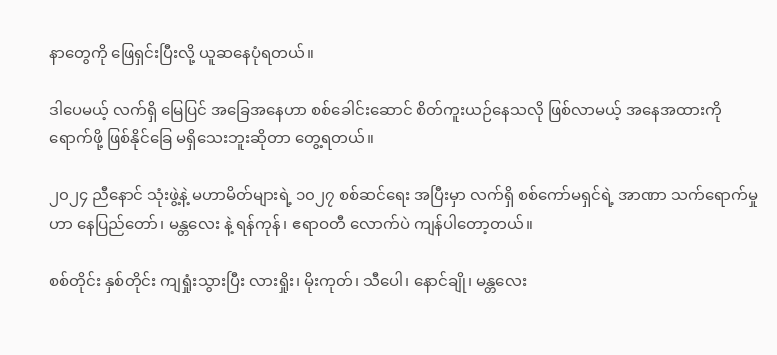နာတွေကို ဖြေရှင်းပြီးလို့ ယူဆနေပုံရတယ်။

ဒါပေမယ့် လက်ရှိ မြေပြင် အခြေအနေဟာ စစ်ခေါင်းဆောင် စိတ်ကူးယဉ်နေသလို ဖြစ်လာမယ့် အနေအထားကို ရောက်ဖို့ ဖြစ်နိုင်ခြေ မရှိသေးဘူးဆိုတာ တွေ့ရတယ်။

၂၀၂၄ ညီနောင် သုံးဖွဲ့နဲ့ မဟာမိတ်များရဲ့ ၁၀၂၇ စစ်ဆင်ရေး အပြီးမှာ လက်ရှိ စစ်ကော်မရှင်ရဲ့ အာဏာ သက်ရောက်မှုဟာ နေပြည်တော်၊ မန္တလေး နဲ့ ရန်ကုန်၊ ဧရာဝတီ လောက်ပဲ ကျန်ပါတော့တယ်။

စစ်တိုင်း နှစ်တိုင်း ကျရှုံးသွားပြီး လားရှိုး၊ မိုးကုတ်၊ သီပေါ၊ နောင်ချို၊ မန္တလေး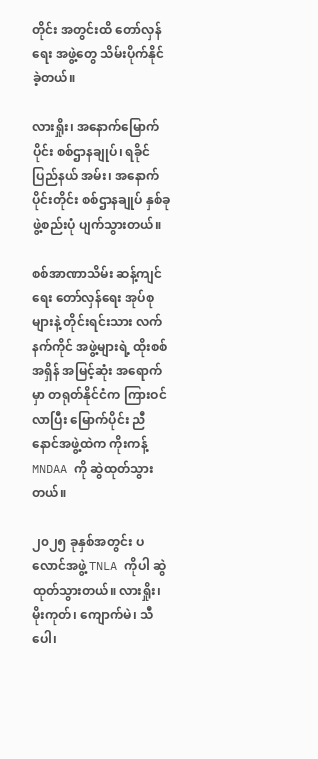တိုင်း အတွင်းထိ တော်လှန်ရေး အဖွဲ့တွေ သိမ်းပိုက်နိုင်ခဲ့တယ်။

လားရှိုး၊ အနောက်မြောက်ပိုင်း စစ်ဌာနချုပ်၊ ရခိုင်ပြည်နယ် အမ်း၊ အနောက်ပိုင်းတိုင်း စစ်ဌာနချုပ် နှစ်ခု ဖွဲ့စည်းပုံ ပျက်သွားတယ်။

စစ်အာဏာသိမ်း ဆန့်ကျင်ရေး တော်လှန်ရေး အုပ်စုများနဲ့ တိုင်းရင်းသား လက်နက်ကိုင် အဖွဲ့များရဲ့ ထိုးစစ်အရှိန် အမြင့်ဆုံး အရောက်မှာ တရုတ်နိုင်ငံက ကြားဝင်လာပြီး မြောက်ပိုင်း ညီနောင်အဖွဲ့ထဲက ကိုးကန့် MNDAA ကို ဆွဲထုတ်သွားတယ်။

၂၀၂၅ ခုနှစ်အတွင်း ပလောင်အဖွဲ့ TNLA ကိုပါ ဆွဲထုတ်သွားတယ်။ လားရှိုး၊ မိုးကုတ်၊ ကျောက်မဲ၊ သီပေါ၊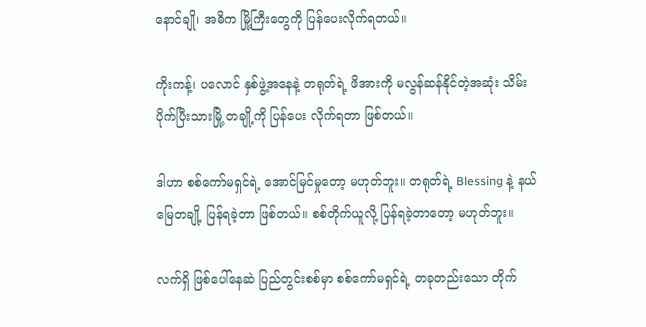နောင်ချို၊ အဓိက မြို့ကြီးတွေကို ပြန်ပေးလိုက်ရတယ်။

ကိုးကန့်၊ ပလောင် နှစ်ဖွဲ့အနေနဲ့ တရုတ်ရဲ့ ဖိအားကို မလွန်ဆန်နိုင်တဲ့အဆုံး သိမ်းပိုက်ပြီးသားမြို့ တချို့ကို ပြန်ပေး လိုက်ရတာ ဖြစ်တယ်။

ဒါဟာ စစ်ကော်မရှင်ရဲ့ အောင်မြင်မှုတော့ မဟုတ်ဘူး။ တရုတ်ရဲ့ Blessing နဲ့ နယ်မြေတချို့ ပြန်ရခဲ့တာ ဖြစ်တယ်။ စစ်တိုက်ယူလို့ ပြန်ရခဲ့တာတော့ မဟုတ်ဘူး။

လက်ရှိ ဖြစ်ပေါ်နေဆဲ ပြည်တွင်းစစ်မှာ စစ်ကော်မရှင်ရဲ့ တခုတည်းသော တိုက်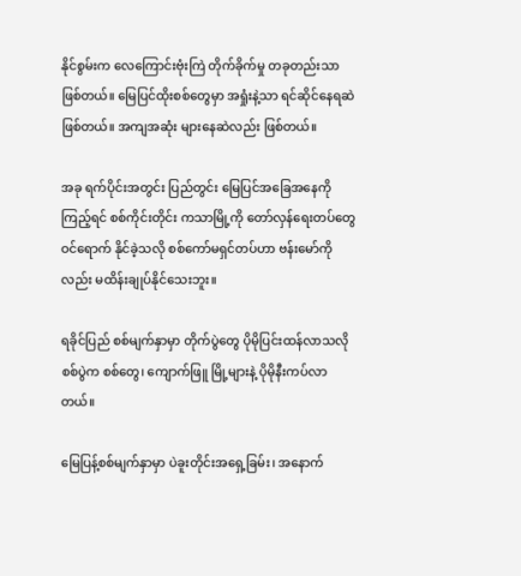နိုင်စွမ်းက လေကြောင်းဗုံးကြဲ တိုက်ခိုက်မှု တခုတည်းသာ ဖြစ်တယ်။ မြေပြင်ထိုးစစ်တွေမှာ အရှုံးနဲ့သာ ရင်ဆိုင်နေရဆဲ ဖြစ်တယ်။ အကျအဆုံး များနေဆဲလည်း ဖြစ်တယ်။

အခု ရက်ပိုင်းအတွင်း ပြည်တွင်း မြေပြင်အခြေအနေကို ကြည့်ရင် စစ်ကိုင်းတိုင်း ကသာမြို့ကို တော်လှန်ရေးတပ်တွေ ဝင်ရောက် နိုင်ခဲ့သလို စစ်ကော်မရှင်တပ်ဟာ ဗန်းမော်ကိုလည်း မထိန်းချုပ်နိုင်သေးဘူး။

ရခိုင်ပြည် စစ်မျက်နှာမှာ တိုက်ပွဲတွေ ပိုမိုပြင်းထန်လာသလို စစ်ပွဲက စစ်တွေ၊ ကျောက်ဖြူ မြို့များနဲ့ ပိုမိုနီးကပ်လာတယ်။

မြေပြန့်စစ်မျက်နှာမှာ ပဲခူးတိုင်းအရှေ့ခြမ်း၊ အနောက်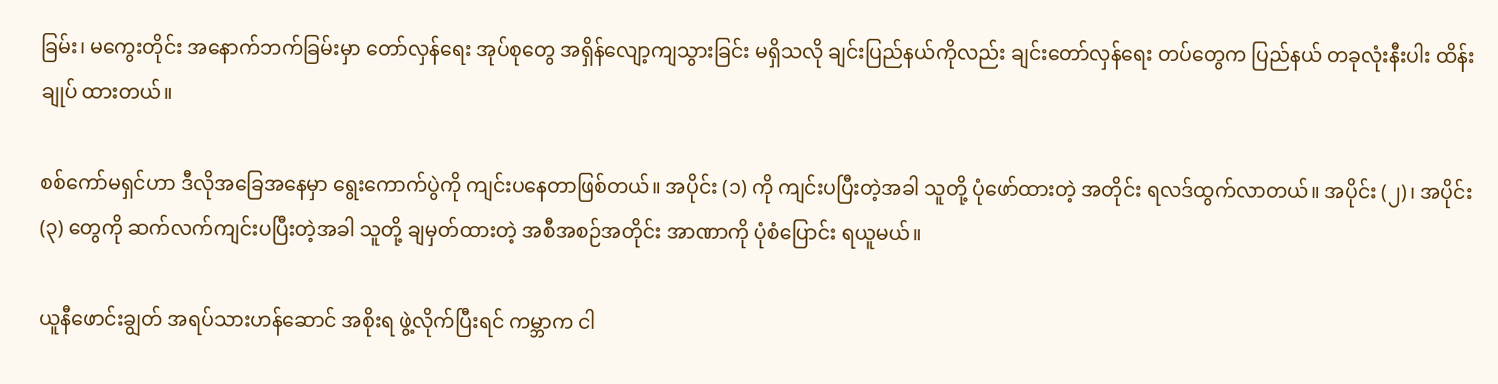ခြမ်း၊ မကွေးတိုင်း အနောက်ဘက်ခြမ်းမှာ တော်လှန်ရေး အုပ်စုတွေ အရှိန်လျော့ကျသွားခြင်း မရှိသလို ချင်းပြည်နယ်ကိုလည်း ချင်းတော်လှန်ရေး တပ်တွေက ပြည်နယ် တခုလုံးနီးပါး ထိန်းချုပ် ထားတယ်။

စစ်ကော်မရှင်ဟာ ဒီလိုအခြေအနေမှာ ရွေးကောက်ပွဲကို ကျင်းပနေတာဖြစ်တယ်။ အပိုင်း (၁) ကို ကျင်းပပြီးတဲ့အခါ သူတို့ ပုံဖော်ထားတဲ့ အတိုင်း ရလဒ်ထွက်လာတယ်။ အပိုင်း (၂)၊ အပိုင်း (၃) တွေကို ဆက်လက်ကျင်းပပြီးတဲ့အခါ သူတို့ ချမှတ်ထားတဲ့ အစီအစဉ်အတိုင်း အာဏာကို ပုံစံပြောင်း ရယူမယ်။

ယူနီဖောင်းချွတ် အရပ်သားဟန်ဆောင် အစိုးရ ဖွဲ့လိုက်ပြီးရင် ကမ္ဘာက ငါ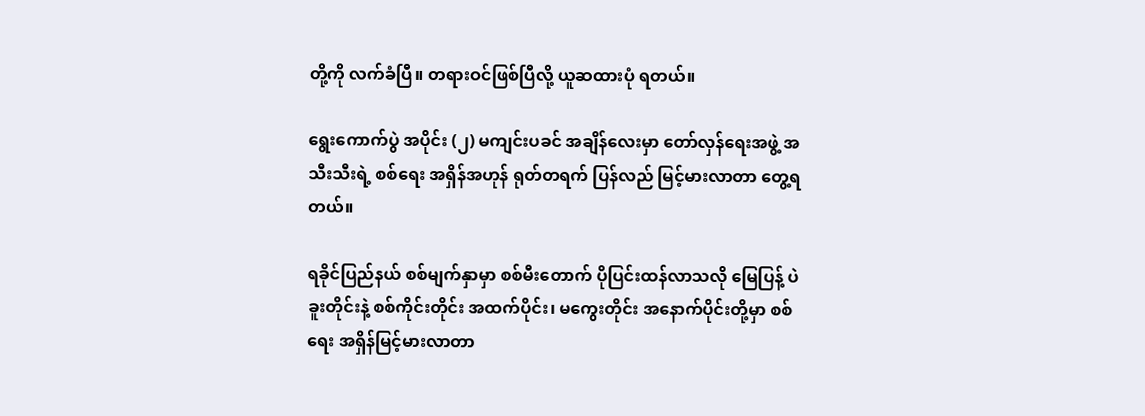တို့ကို လက်ခံပြီ။ တရားဝင်ဖြစ်ပြီလို့ ယူဆထားပုံ ရတယ်။

ရွေးကောက်ပွဲ အပိုင်း (၂) မကျင်းပခင် အချိန်လေးမှာ တော်လှန်ရေးအဖွဲ့ အသီးသီးရဲ့ စစ်ရေး အရှိန်အဟုန် ရုတ်တရက် ပြန်လည် မြင့်မားလာတာ တွေ့ရတယ်။

ရခိုင်ပြည်နယ် စစ်မျက်နှာမှာ စစ်မီးတောက် ပိုပြင်းထန်လာသလို မြေပြန့် ပဲခူးတိုင်းနဲ့ စစ်ကိုင်းတိုင်း အထက်ပိုင်း၊ မကွေးတိုင်း အနောက်ပိုင်းတို့မှာ စစ်ရေး အရှိန်မြင့်မားလာတာ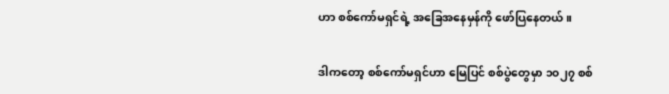ဟာ စစ်ကော်မရှင်ရဲ့ အခြေအနေမှန်ကို ဖော်ပြနေတယ်။

ဒါကတော့ စစ်ကော်မရှင်ဟာ မြေပြင် စစ်ပွဲတွေမှာ ၁၀၂၇ စစ်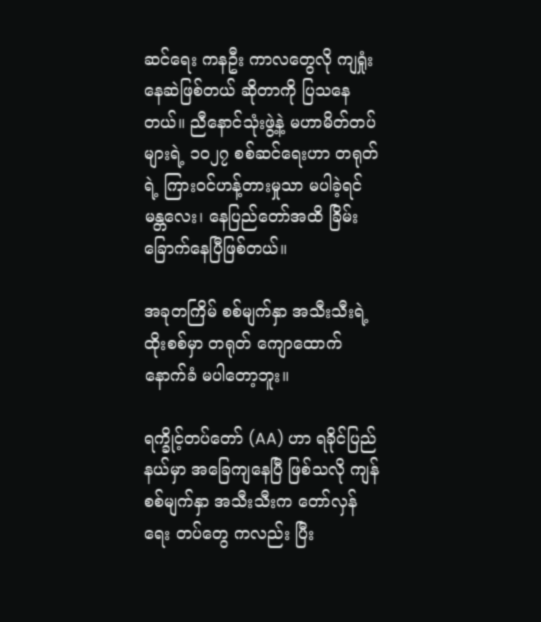ဆင်ရေး ကနဦး ကာလတွေလို ကျရှုံးနေဆဲဖြစ်တယ် ဆိုတာကို ပြသနေတယ်။ ညီနောင်သုံးဖွဲ့နဲ့ မဟာမိတ်တပ်များရဲ့ ၁၀၂၇ စစ်ဆင်ရေးဟာ တရုတ်ရဲ့ ကြားဝင်ဟန့်တားမှုသာ မပါခဲ့ရင် မန္တလေး၊ နေပြည်တော်အထိ ခြိမ်းခြောက်နေပြီဖြစ်တယ်။

အခုတကြိမ် စစ်မျက်နှာ အသီးသီးရဲ့ ထိုးစစ်မှာ တရုတ် ကျောထောက်နောက်ခံ မပါတော့ဘူး။

ရက္ခိုင့်တပ်တော် (AA) ဟာ ရခိုင်ပြည်နယ်မှာ အခြေကျနေပြီ ဖြစ်သလို ကျန်စစ်မျက်နှာ အသီးသီးက တော်လှန်ရေး တပ်တွေ ကလည်း ပြီး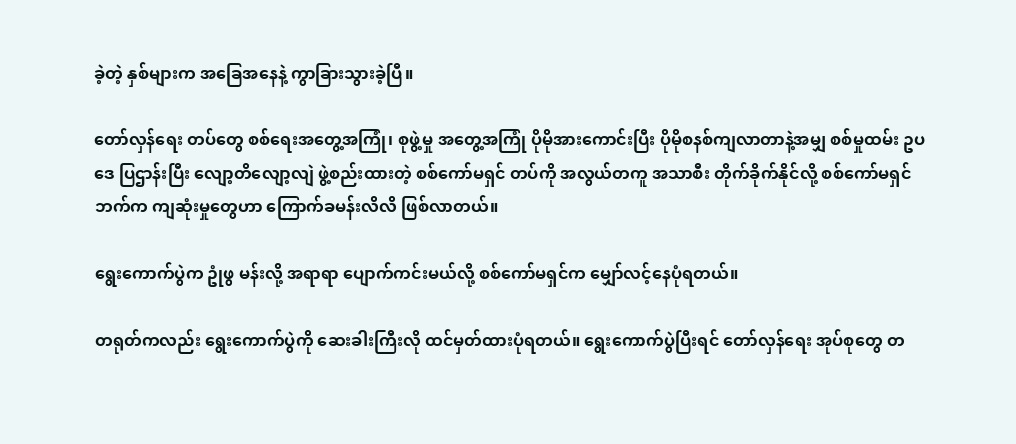ခဲ့တဲ့ နှစ်များက အခြေအနေနဲ့ ကွာခြားသွားခဲ့ပြီ။

တော်လှန်ရေး တပ်တွေ စစ်ရေးအတွေ့အကြုံ၊ စုဖွဲ့မှု အတွေ့အကြုံ ပိုမိုအားကောင်းပြီး ပိုမိုစနစ်ကျလာတာနဲ့အမျှ စစ်မှုထမ်း ဥပဒေ ပြဌာန်းပြီး လျော့တိလျော့လျဲ ဖွဲ့စည်းထားတဲ့ စစ်ကော်မရှင် တပ်ကို အလွယ်တကူ အသာစီး တိုက်ခိုက်နိုင်လို့ စစ်ကော်မရှင်ဘက်က ကျဆုံးမှုတွေဟာ ကြောက်ခမန်းလိလိ ဖြစ်လာတယ်။

ရွေးကောက်ပွဲက ဥုံဖွ မန်းလို့ အရာရာ ပျောက်ကင်းမယ်လို့ စစ်ကော်မရှင်က မျှော်လင့်နေပုံရတယ်။

တရုတ်ကလည်း ရွေးကောက်ပွဲကို ဆေးခါးကြီးလို ထင်မှတ်ထားပုံရတယ်။ ရွေးကောက်ပွဲပြီးရင် တော်လှန်ရေး အုပ်စုတွေ တ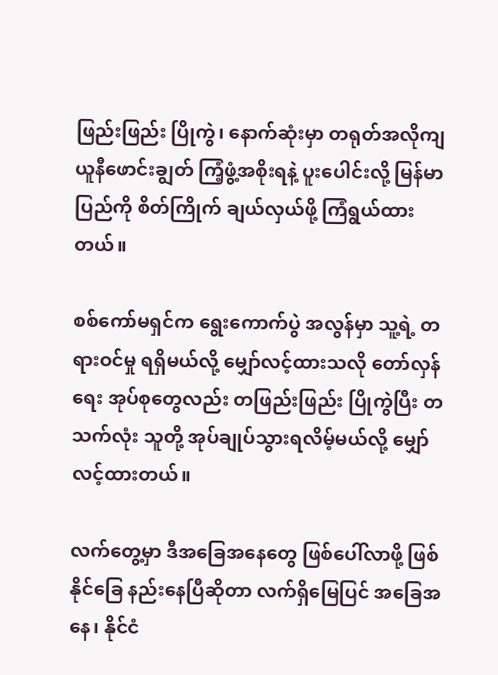ဖြည်းဖြည်း ပြိုကွဲ၊ နောက်ဆုံးမှာ တရုတ်အလိုကျ ယူနီဖောင်းချွတ် ကြံ့ဖွံ့အစိုးရနဲ့ ပူးပေါင်းလို့ မြန်မာပြည်ကို စိတ်ကြိုက် ချယ်လှယ်ဖို့ ကြံရွယ်ထားတယ်။

စစ်ကော်မရှင်က ရွေးကောက်ပွဲ အလွန်မှာ သူ့ရဲ့ တရားဝင်မှု ရရှိမယ်လို့ မျှော်လင့်ထားသလို တော်လှန်ရေး အုပ်စုတွေလည်း တဖြည်းဖြည်း ပြိုကွဲပြီး တသက်လုံး သူတို့ အုပ်ချုပ်သွားရလိမ့်မယ်လို့ မျှော်လင့်ထားတယ်။

လက်တွေ့မှာ ဒီအခြေအနေတွေ ဖြစ်ပေါ်လာဖို့ ဖြစ်နိုင်ခြေ နည်းနေပြီဆိုတာ လက်ရှိမြေပြင် အခြေအနေ၊ နိုင်ငံ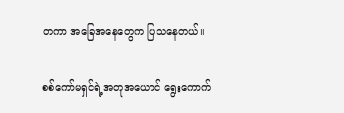တကာ အခြေအနေတွေက ပြသနေတယ်။

စစ်ကော်မရှင်ရဲ့အတုအယောင် ရွေးကောက်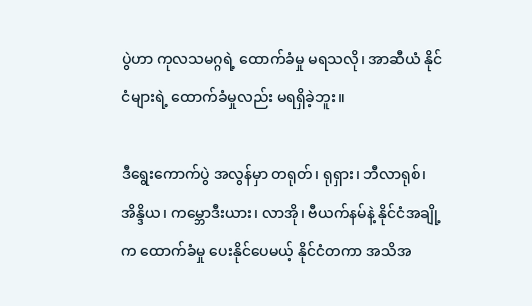ပွဲဟာ ကုလသမဂ္ဂရဲ့ ထောက်ခံမှု မရသလို၊ အာဆီယံ နိုင်ငံများရဲ့ ထောက်ခံမှုလည်း မရရှိခဲ့ဘူး။

ဒီရွေးကောက်ပွဲ အလွန်မှာ တရုတ်၊ ရုရှား၊ ဘီလာရုစ်၊ အိန္ဒိယ၊ ကမ္ဘောဒီးယား၊ လာအို၊ ဗီယက်နမ်နဲ့ နိုင်ငံအချို့က ထောက်ခံမှု ပေးနိုင်ပေမယ့် နိုင်ငံတကာ အသိအ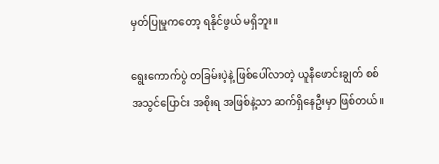မှတ်ပြုမှုကတော့ ရနိုင်ဖွယ် မရှိဘူး။

ရွေးကောက်ပွဲ တခြမ်းပဲ့နဲ့ ဖြစ်ပေါ်လာတဲ့ ယူနီဖောင်းချွတ် စစ်အသွင်ပြောင်း အစိုးရ အဖြစ်နဲ့သာ ဆက်ရှိနေဦးမှာ ဖြစ်တယ်။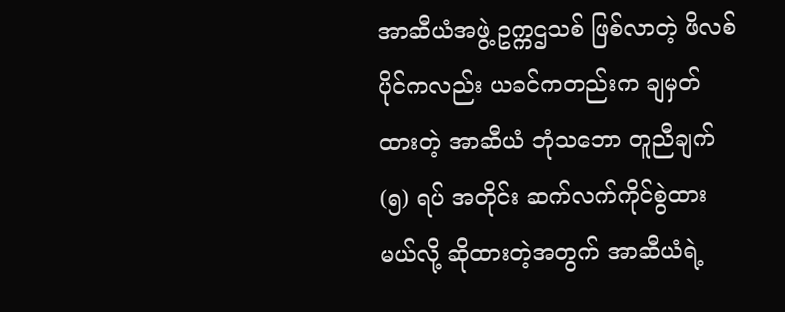အာဆီယံအဖွဲ့ ဥက္ကဌသစ် ဖြစ်လာတဲ့ ဖိလစ်ပိုင်ကလည်း ယခင်ကတည်းက ချမှတ်ထားတဲ့ အာဆီယံ ဘုံသဘော တူညီချက် (၅) ရပ် အတိုင်း ဆက်လက်ကိုင်စွဲထားမယ်လို့ ဆိုထားတဲ့အတွက် အာဆီယံရဲ့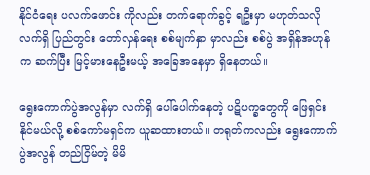နိုင်ငံရေး ပလက်ဖောင်း ကိုလည်း တက်ရောက်ခွင့် ရဦးမှာ မဟုတ်သလို လက်ရှိ ပြည်တွင်း တော်လှန်ရေး စစ်မျက်နှာ မှာလည်း စစ်ပွဲ အရှိန်အဟုန်က ဆက်ပြီး မြင့်မားနေဦးမယ့် အခြေအနေမှာ ရှိနေတယ်။

ရွေးကောက်ပွဲအလွန်မှာ လက်ရှိ ပေါ်ပေါက်နေတဲ့ ပဋိပက္ခတွေကို ဖြေရှင်းနိုင်မယ်လို့ စစ်ကော်မရှင်က ယူဆထားတယ်။ တရုတ်ကလည်း ရွေးကောက်ပွဲအလွန် တည်ငြိမ်တဲ့ မိမိ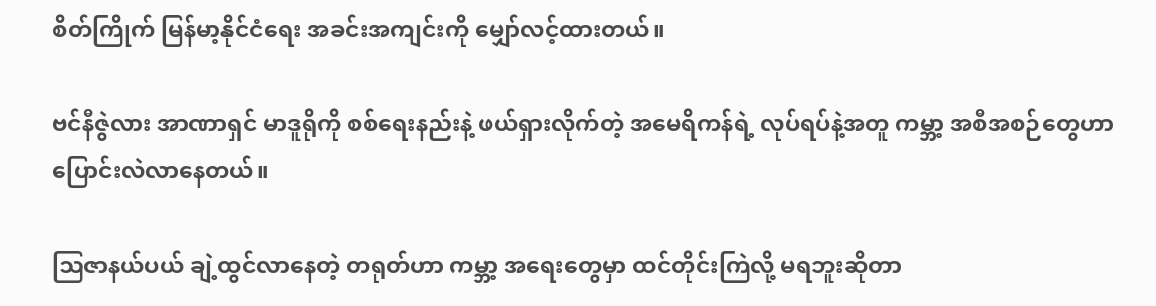စိတ်ကြိုက် မြန်မာ့နိုင်ငံရေး အခင်းအကျင်းကို မျှော်လင့်ထားတယ်။

ဗင်နီဇွဲလား အာဏာရှင် မာဒူရိုကို စစ်ရေးနည်းနဲ့ ဖယ်ရှားလိုက်တဲ့ အမေရိကန်ရဲ့ လုပ်ရပ်နဲ့အတူ ကမ္ဘာ့ အစီအစဉ်တွေဟာ ပြောင်းလဲလာနေတယ်။

ဩဇာနယ်ပယ် ချဲ့ထွင်လာနေတဲ့ တရုတ်ဟာ ကမ္ဘာ့ အရေးတွေမှာ ထင်တိုင်းကြဲလို့ မရဘူးဆိုတာ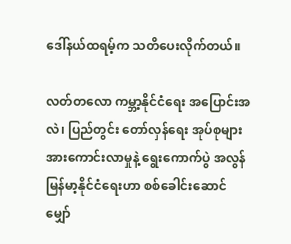ဒေါ်နယ်ထရမ့်က သတိပေးလိုက်တယ်။

လတ်တလော ကမ္ဘာ့နိုင်ငံရေး အပြောင်းအလဲ၊ ပြည်တွင်း တော်လှန်ရေး အုပ်စုများ အားကောင်းလာမှုနဲ့ ရွေးကောက်ပွဲ အလွန် မြန်မာ့နိုင်ငံရေးဟာ စစ်ခေါင်းဆောင် မျှော်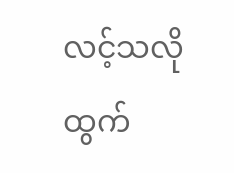လင့်သလို ထွက်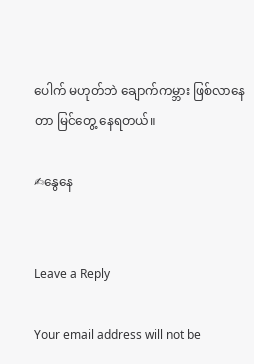ပေါက် မဟုတ်ဘဲ ချောက်ကမ္ဘား ဖြစ်လာနေတာ မြင်တွေ့ နေရတယ်။

✍နွေနေ


Leave a Reply

Your email address will not be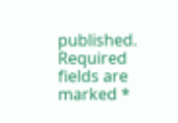published. Required fields are marked *